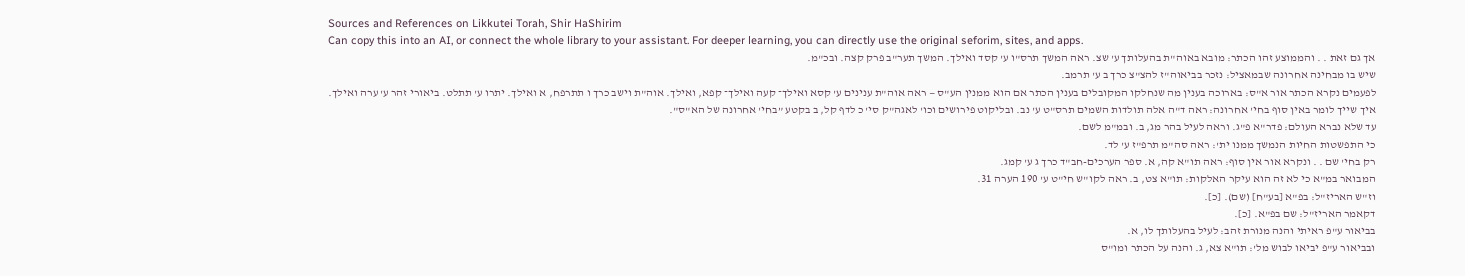Sources and References on Likkutei Torah, Shir HaShirim
Can copy this into an AI, or connect the whole library to your assistant. For deeper learning, you can directly use the original seforim, sites, and apps.
אך גם זאת . . והממוצע זהו הכתר: מובא באוה"ת בהעלותך ע' שצ. ראה המשך תרס"ו ע' קסד ואילך. המשך תער"ב פרק קצה. ובכ"מ.
שיש בו מבחינה אחרונה שבמאציל: נזכר בביאוה"ז להצ"צ כרך ב ע' תרמב.
לפעמים נקרא הכתר אור א"ס: בארוכה בענין מה שנחלקו המקובלים בענין הכתר אם הוא ממנין הע"ס — ראה אוה"ת ענינים ע' קסא ואילך־ קעה ואילך־ קפא, ואילך. אוה"ת וישב כרך ו תתרפח, א ואילך. יתרו ע' תתלט. ביאורי זהר ע' ערה ואילך.
איך שייך לומר באין סוף בחי' אחרונה: ראה ד"ה אלה תולדות השמים תרס"ט ע' נב. ובליקוט פירושים וכו' לאגה"ק סי' כ לדף קל, ב בקטע ”בחי' אחרונה של הא"ס".
עד שלא נברא העולם: פדר"א פ"ג. וראה לעיל בהר מג, ב. ובמ"מ לשם.
כי התפשטות החיות הנמשך ממנו ית': ראה סה"מ תרפ"ז ע' לד.
רק בחי' שם . . ונקרא אור אין סוף: ראה תו"א קה, א. ספר הערכים-חב"ד כרך ג ע' קמג.
המבואר במ"א כי לא זה הוא עיקר האלקות: תו"א צט, ב. ראה לקו"ש חי"ט ע' 190 הערה 31.
וז"ש האריז"ל: בפ"א [בע"ח] (שם). [כ].
דקאמר האריז"ל: שם בפ"א. [כ].
בביאור ע"פ ראיתי והנה מנורת זהב: לעיל בהעלותך לו, א.
ובביאור ע"פ יביאו לבוש מל': תו"א צא, ג. והנה על הכתר ומו"ס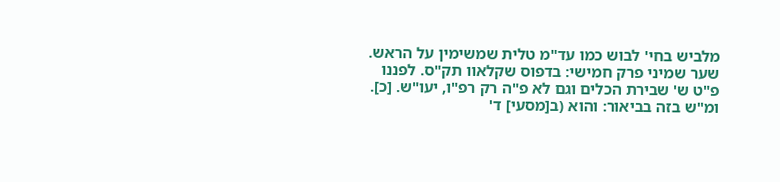מלביש בחי' לבוש כמו עד"מ טלית שמשימין על הראש.
שער שמיני פרק חמישי: בדפוס שקלאוו תק"ס. לפננו פ"ט ש' שבירת הכלים וגם לא פ"ה רק רפ"ו, יעו"ש. [כ].
ומ"ש בזה בביאור: והוא (ב[מסעי] ד'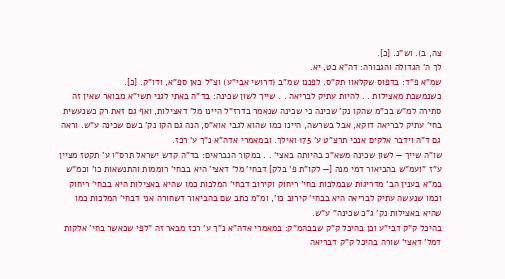צה, ב). וש"נ. [כ].
לך ה' הגדולה והגבורה: דה"א כט, יא.
שמ"א פ"ד: בדפוס שקלאוו תק"ס. לפננו שמ"ב (דרושי אבי"ע) וצ"ל כאן ספ"א, ודו"ק. [כ].
כשנמשכת מאצילות . . להיות עתיק לבריאה . . שייך לשון שכינה: בד"ה באתי לגני תשי"א מבואר שאין זה סתירה למ"ש בכ"מ שהקו נק' שכינה כי שכינה שנאמר בדרז"ל היינו מל' דאצילות, ואף גם זאת רק כשנעשית בחי' עתיק לבריאה דוקא, אבל בשרשה, היינו כמו שהוא לגבי אוא"ס, הנה גם הקו נק' בשם שכינה ע"ש. וראה גם ד"ה וידבר אלקים אנכי תרצ"ט ע' 175 ואילך. ובמאמרי אדה"א נ"ך ע' רכז.
שו"ה שייך — לשון שכינה משא"כ בהיותה באצי' . . במקור הנבראים: בד"ה קדש ישראל תרס"ו ע' תקטז מציין ע"ז ”ועמ"ש בהביאור דמי מנה [— לקו"ת פ' בלק] דבחי' מל' דאצי' היא בבחי' רוממות והתנשאות כו' וכמ"ש במ"א בענין הב' מדריגות שבמלכות בחי' ריחוק וקירוב דבחי' המלכות כמו שהיא באצילות היא בבחי' ריחוק וכמו שנעשה עתיק לבריאה היא בבחי' קירוב כו', ומ"מ כתב שם בהביאור דשחורה אני דבחי' המלכות כמו שהיא באצילות נק' ג"כ שכינה" ע"ש.
בהיכל ק"ק דבי"ע וכן בהיכל ק"ק שבבהמ"ק: במאמרי אדה"א נ"ך ע' רכז מבאר זה ”לפי שכאשר בחי' אלקות דמל' דאצי' שורה בהיכל ק"ק דבריאה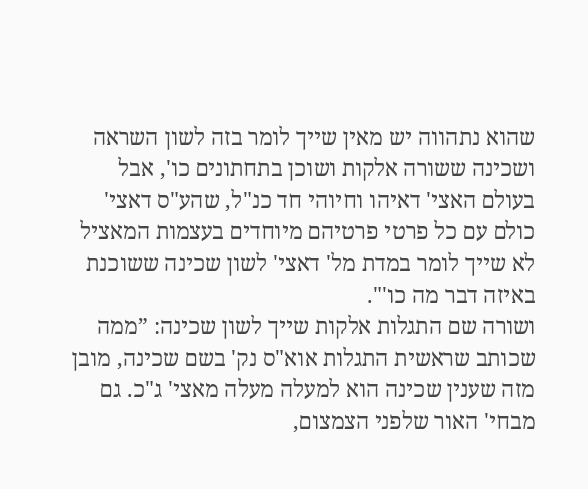שהוא נתהווה יש מאין שייך לומר בזה לשון השראה ושכינה ששורה אלקות ושוכן בתחתונים כו', אבל בעולם האצי' דאיהו וחיוהי חד כנ"ל, שהע"ס דאצי' כולם עם כל פרטי פרטיהם מיוחדים בעצמות המאציל לא שייך לומר במדת מל' דאצי' לשון שכינה ששוכנת באיזה דבר מה כו'".
ושורה שם התגלות אלקות שייך לשון שכינה: ”ממה שכותב שראשית התגלות אוא"ס נק' בשם שכינה, מובן מזה שענין שכינה הוא למעלה מעלה מאצי' ג"כ. גם מבחי' האור שלפני הצמצום,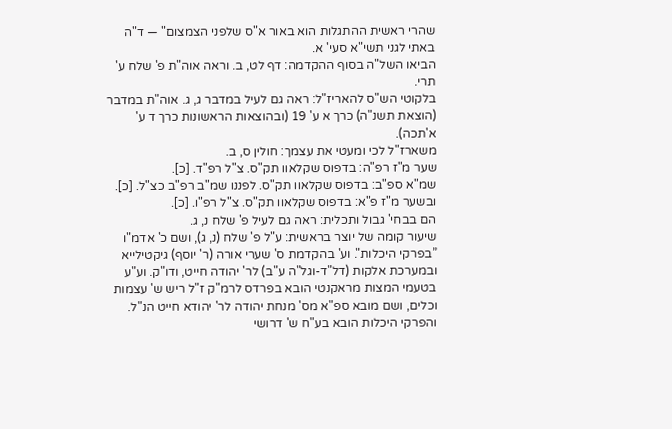שהרי ראשית ההתגלות הוא באור א"ס שלפני הצמצום" — ד"ה באתי לגני תשי"א סעי' א.
הביאו השל"ה בסוף ההקדמה: דף לט, ב. וראה אוה"ת פ' שלח ע' תרי.
בלקוטי הש"ס להאריז"ל: ראה גם לעיל במדבר ג, ג. אוה"ת במדבר (הוצאת תשנ"ה) כרך א ע' 19 (ובהוצאות הראשונות כרך ד ע' א'תכה).
משארז"ל לכי ומעטי את עצמך: חולין ס, ב.
שער מ"ז רפ"ה: בדפוס שקלאוו תק"ס. צ"ל רפ"ד. [כ].
שמ"א ספ"ב: בדפוס שקלאוו תק"ס. לפננו שמ"ב רפ"ב כצ"ל. [כ].
ובשער מ"ז פ"א: בדפוס שקלאוו תק"ס. צ"ל רפ"ו. [כ].
הם בבחי' גבול ותכלית: ראה גם לעיל פ' שלח נ, ג.
שיעור קומה של יוצר בראשית: ע"ל פ' שלח (נ, ג), ושם כ' אדמ"ו ”בפרקי היכלות". וע' בהקדמת ס' שערי אורה (ר' יוסף) גיקטילייא ובמערכת אלקות (דל"ד-וגל"ה ע"ב) לר' יהודה חייט, ודו"ק. וע"ע בטעמי המצות מראקנטי הובא בפרדס לרמ"ק ז"ל ריש ש' עצמות וכלים, ושם מובא ספ"א מס' מנחת יהודה לר' יהודא חייט הנ"ל. והפרקי היכלות הובא בע"ח ש' דרושי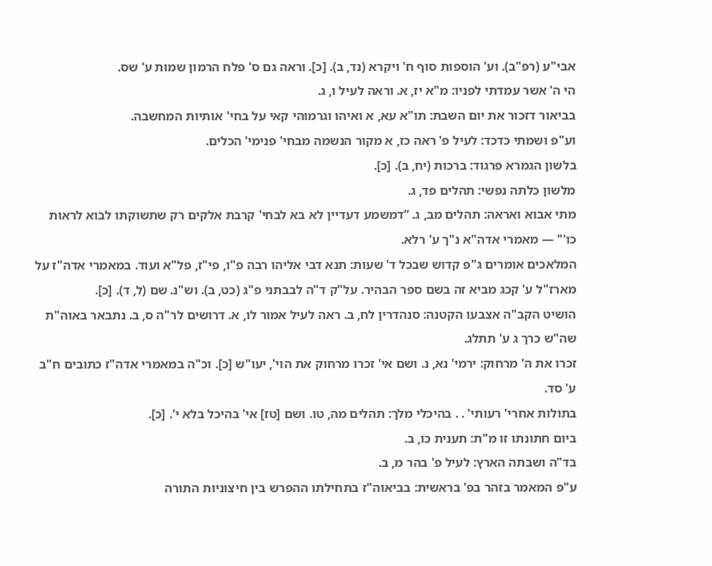אבי"ע (רפ"ב). וע' הוספות סוף ח' ויקרא (נד, ב). [כ]. וראה גם ס' פלח הרמון שמות ע' שס.
הי ה' אשר עמדתי לפניו: מ"א יז, א. וראה לעיל ו, ג.
בביאור דזכור את יום השבת: תו"א עא, א ואיהו וגרמוהי קאי על בחי' אותיות המחשבה.
וע"פ ושמתי כדכד: לעיל פ' ראה כז, א מקור הנשמה מבחי' פנימי' הכלים.
בלשון הגמרא פרגוד: ברכות (יח, ב). [כ].
מלשון כלתה נפשי: תהלים פד, ג.
מתי אבוא ואראה: תהלים מב, ג. ”דמשמע דעדיין לא בא לבחי' קרבת אלקים רק שתשוקתו לבוא לראות כו'" — מאמרי אדה"א נ"ך ע' רלא.
המלאכים אומרים ג"פ קדוש שבכל ד' שעות: תנא דבי אליהו רבה פ"ו, פי"ז, פל"א ועוד. במאמרי אדה"ז על מארז"ל ע' קכג מביא זה בשם ספר הבהיר. על"ק ד"ה לבבתני פ"ג (כט, ב). וש"נ. שם (ל, ד). [כ].
הושיט הקב"ה אצבעו הקטנה: סנהדרין לח, ב. ראה לעיל אמור לו, א. דרושים לר"ה ס, ב. נתבאר באוה"ת שה"ש כרך ג ע' תתלג.
זכרו את ה' מרחוק: ירמי' נא, נ. ושם אי' זכרו מרחוק את הוי', יעו"ש [כ]. וכ"ה במאמרי אדה"ז כתובים ח"ב ע' סד.
בתולות אחרי' רעותי' . . בהיכלי מלך: תהלים מה, טו. ושם [טז] אי' בהיכל בלא י'. [כ].
ביום חתונתו זו מ"ת: תענית כו, ב.
בד"ה ושבתה הארץ: לעיל פ' בהר מ, ב.
ע"פ המאמר בזהר בפ' בראשית: בביאוה"ז בתחילתו ההפרש בין חיצוניות התורה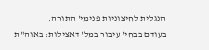הנגלית לחיצוניות פנימי' התורה.
בעודם בבחי' עיבור במל' דאצילות: באוה"ת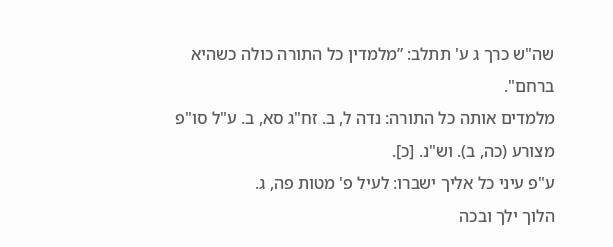שה"ש כרך ג ע' תתלב: ”מלמדין כל התורה כולה כשהיא ברחם".
מלמדים אותה כל התורה: נדה ל, ב. זח"ג סא, ב. ע"ל סו"פ מצורע (כה, ב). וש"נ. [כ].
ע"פ עיני כל אליך ישברו: לעיל פ' מטות פה, ג.
הלוך ילך ובכה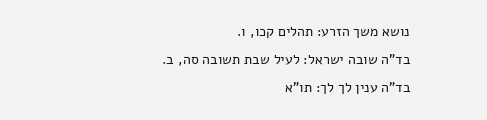נושא משך הזרע: תהלים קכו, ו.
בד"ה שובה ישראל: לעיל שבת תשובה סה, ב.
בד"ה ענין לך לך: תו"א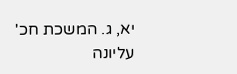יא, ג. המשכת חכ' עליונה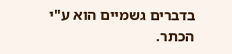בדברים גשמיים הוא ע"י הכתר.